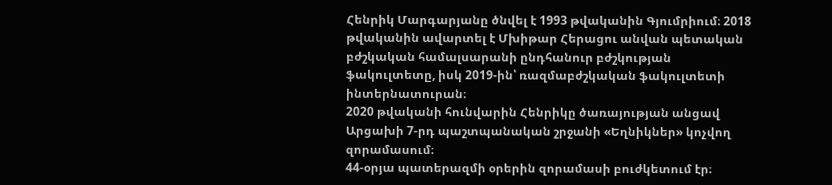Հենրիկ Մարգարյանը ծնվել է 1993 թվականին Գյումրիում։ 2018 թվականին ավարտել է Մխիթար Հերացու անվան պետական բժշկական համալսարանի ընդհանուր բժշկության ֆակուլտետը, իսկ 2019-ին՝ ռազմաբժշկական ֆակուլտետի ինտերնատուրան։
2020 թվականի հունվարին Հենրիկը ծառայության անցավ Արցախի 7-րդ պաշտպանական շրջանի «Եղնիկներ» կոչվող զորամասում։
44-օրյա պատերազմի օրերին զորամասի բուժկետում էր։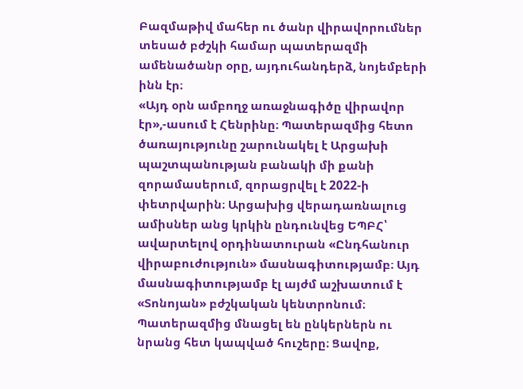Բազմաթիվ մահեր ու ծանր վիրավորումներ տեսած բժշկի համար պատերազմի ամենածանր օրը, այդուհանդերձ, նոյեմբերի ինն էր։
«Այդ օրն ամբողջ առաջնագիծը վիրավոր էր»,-ասում է Հենրինը։ Պատերազմից հետո ծառայությունը շարունակել է Արցախի պաշտպանության բանակի մի քանի զորամասերում, զորացրվել է 2022-ի փետրվարին։ Արցախից վերադառնալուց ամիսներ անց կրկին ընդունվեց ԵՊԲՀ՝ ավարտելով օրդինատուրան «Ընդհանուր վիրաբուժություն» մասնագիտությամբ։ Այդ մասնագիտությամբ էլ այժմ աշխատում է «Տոնոյան» բժշկական կենտրոնում։
Պատերազմից մնացել են ընկերներն ու նրանց հետ կապված հուշերը։ Ցավոք,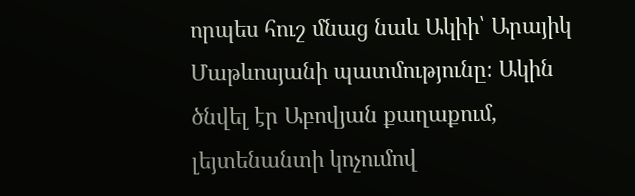որպես հուշ մնաց նաև Ակիի՝ Արայիկ Մաթևոսյանի պատմությունը։ Ակին ծնվել էր Աբովյան քաղաքում, լեյտենանտի կոչումով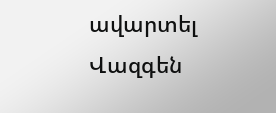ավարտել Վազգեն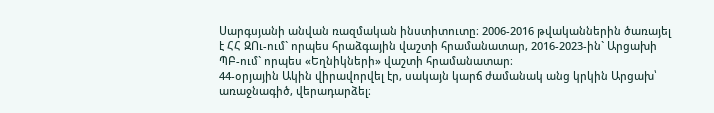Սարգսյանի անվան ռազմական ինստիտուտը։ 2006-2016 թվականներին ծառայել է ՀՀ ԶՈւ-ում` որպես հրաձգային վաշտի հրամանատար, 2016-2023-ին` Արցախի ՊԲ-ում` որպես «Եղնիկների» վաշտի հրամանատար։
44-օրյային Ակին վիրավորվել էր, սակայն կարճ ժամանակ անց կրկին Արցախ՝ առաջնագիծ, վերադարձել։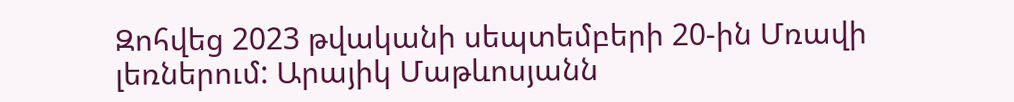Զոհվեց 2023 թվականի սեպտեմբերի 20-ին Մռավի լեռներում: Արայիկ Մաթևոսյանն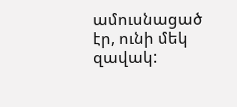ամուսնացած էր, ունի մեկ զավակ: